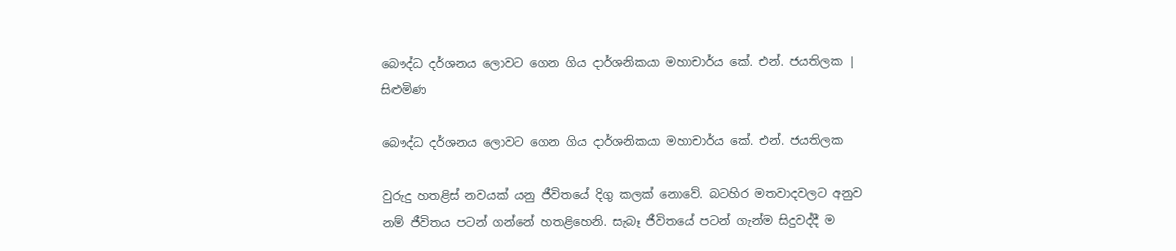බෞද්ධ දර්ශනය ලොවට ගෙන ගිය දාර්ශනිකයා මහාචාර්ය කේ. එන්. ජයතිලක | සිළුමිණ

බෞද්ධ දර්ශනය ලොවට ගෙන ගිය දාර්ශනිකයා මහාචාර්ය කේ. එන්. ජයතිලක

වුරුදු හතළිස් නවයක් යනු ජීවිතයේ දිගු කලක් නොවේ. බටහිර මතවාදවලට අනුව නම් ජීවිතය පටන් ගන්නේ හතළිහෙනි. සැබෑ ජීවිතයේ පටන් ගැන්ම සිදුවද්දී ම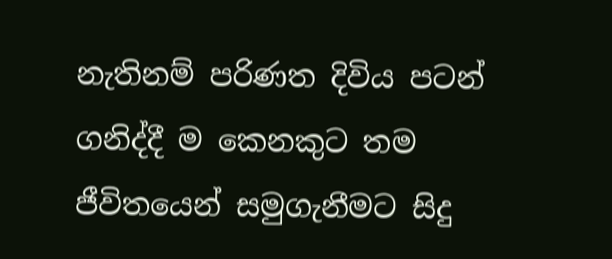නැතිනම් පරිණත දිවිය පටන් ගනිද්දී ම කෙනකුට තම ජීවිතයෙන් සමුගැනීමට සිදු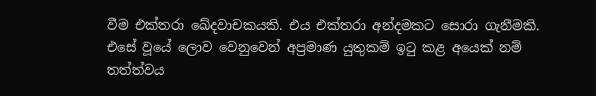වීම එක්තරා ඛේදවාචකයකි. එය එක්තරා අන්දමකට සොරා ගැනීමකි. එසේ වූයේ ලොව වෙනුවෙන් අප්‍රමාණ යුතුකම් ඉටු කළ අයෙක් නම් තත්ත්වය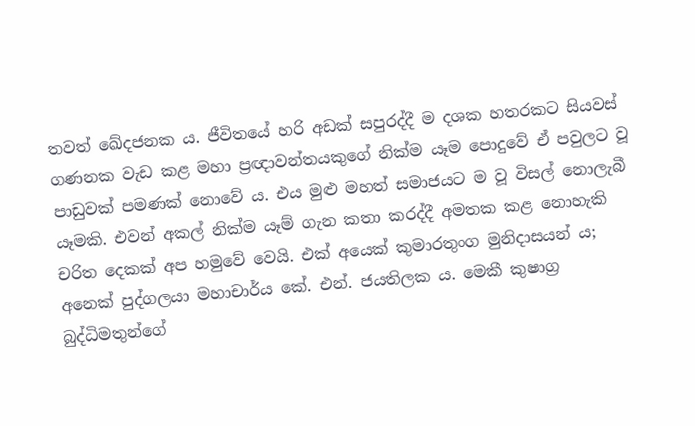තවත් ඛේදජනක ය. ජීවිතයේ හරි අඩක් සපුරද්දී ම දශක හතරකට සියවස් ගණනක වැඩ කළ මහා ප්‍රඥාවන්තයකුගේ නික්ම යෑම පොදුවේ ඒ පවුලට වූ පාඩුවක් පමණක් නොවේ ය. එය මුළු මහත් සමාජයට ම වූ විසල් නොලැබී යෑමකි. එවන් අකල් නික්ම යෑම් ගැන කතා කරද්දී අමතක කළ නොහැකි චරිත දෙකක් අප හමුවේ වෙයි. එක් අයෙක් කුමාරතුංග මුනිදාසයන් ය; අනෙක් පුද්ගලයා මහාචාර්ය කේ. එන්. ජයතිලක ය. මෙකී කුෂාග්‍ර බුද්ධිමතුන්ගේ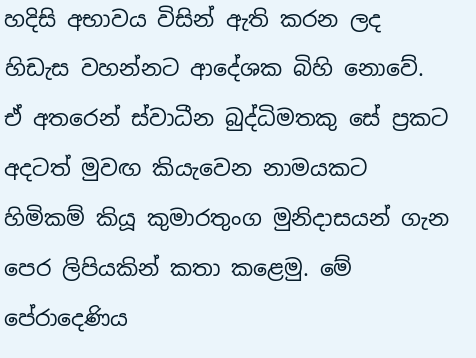හදිසි අභාවය විසින් ඇති කරන ලද හිඩැස වහන්නට ආදේශක බිහි නොවේ. ඒ අතරෙන් ස්වාධීන බුද්ධිමතකු සේ ප්‍රකට අදටත් මුවඟ කියැවෙන නාමයකට හිමිකම් කියූ කුමාරතුංග මුනිදාසයන් ගැන පෙර ලිපියකින් කතා කළෙමු. මේ පේරාදෙණිය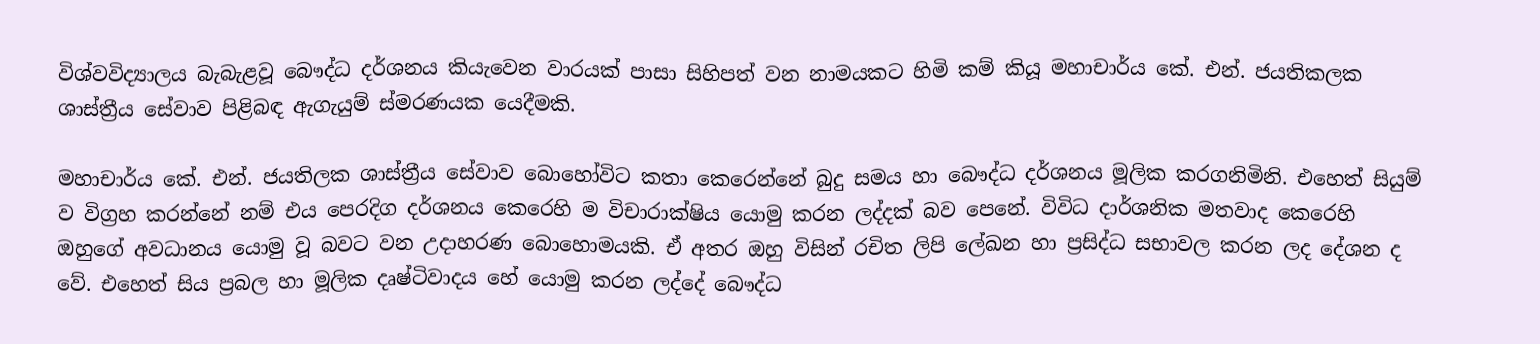විශ්වවිද්‍යාලය බැබැළවූ බෞද්ධ දර්ශනය කියැවෙන වාරයක් පාසා සිහිපත් වන නාමයකට හිමි කම් කියූ මහාචාර්ය කේ. එන්. ජයතිකලක ශාස්ත්‍රීය සේවාව පිළිබඳ ඇගැයුම් ස්මරණයක යෙදීමකි.

මහාචාර්ය කේ. එන්. ජයතිලක ශාස්ත්‍රීය සේවාව බොහෝවිට කතා කෙරෙන්නේ බුදු සමය හා බෞද්ධ දර්ශනය මූලික කරගනිමිනි. එහෙත් සියුම් ව විග්‍රහ කරන්නේ නම් එය පෙරදිග දර්ශනය කෙරෙහි ම විචාරාක්ෂිය යොමු කරන ලද්දක් බව පෙනේ. විවිධ දාර්ශනික මතවාද කෙරෙහි ඔහුගේ අවධානය යොමු වූ බවට වන උදාහරණ බොහොමයකි. ඒ අතර ඔහු විසින් රචිත ලිපි ලේඛන හා ප්‍රසිද්ධ සභාවල කරන ලද දේශන ද වේ. එහෙත් සිය ප්‍රබල හා මූලික දෘෂ්ටිවාදය හේ යොමු කරන ලද්දේ බෞද්ධ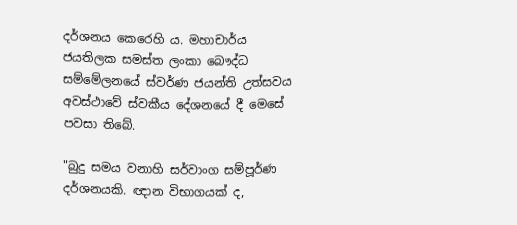දර්ශනය කෙරෙහි ය. මහාචාර්ය ජයතිලක සමස්ත ලංකා බෞද්ධ සම්මේලනයේ ස්වර්ණ ජයන්ති උත්සවය අවස්ථාවේ ස්වකීය දේශනයේ දී මෙසේ පවසා තිබේ.

"බුදු සමය වනාහි සර්වාංග සම්පූර්ණ දර්ශනයකි. ඥාන විභාගයක්‌ ද,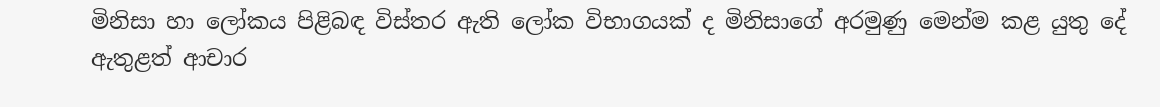මිනිසා හා ලෝකය පිළිබඳ විස්‌තර ඇති ලෝක විභාගයක්‌ ද මිනිසාගේ අරමුණු මෙන්ම කළ යුතු දේ ඇතුළත් ආචාර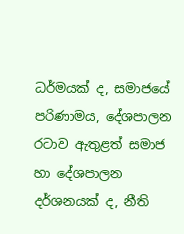ධර්මයක්‌ ද, සමාජයේ පරිණාමය, දේශපාලන රටාව ඇතුළත් සමාජ හා දේශපාලන දර්ශනයක්‌ ද, නීති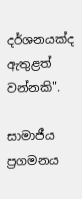දර්ශනයක්‌ද ඇතුළත් වන්නකි".

සාමාජීය ප්‍රගමනය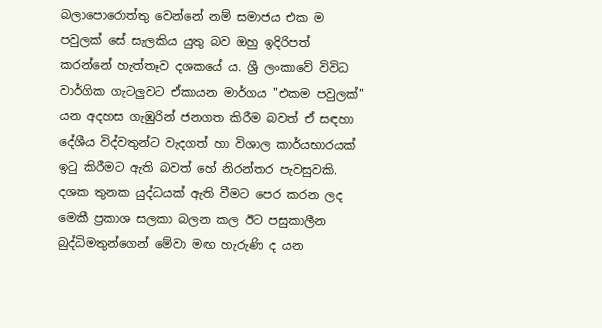බලාපොරොත්තු වෙන්නේ නම් සමාජය එක ම පවුලක් සේ සැලකිය යුතු බව ඔහු ඉදිරිපත් කරන්නේ හැත්තෑව දශකයේ ය. ශ්‍රී ලංකාවේ විවිධ වාර්ගික ගැටලුවට ඒකායන මාර්ගය "එකම පවුලක්‌" යන අදහස ගැඹුරින් ජනගත කිරීම බවත් ඒ සඳහා දේශීය විද්වතුන්ට වැදගත් හා විශාල කාර්යභාරයක් ඉටු කිරීමට ඇති බවත් හේ නිරන්තර පැවසුවකි. දශක තුනක යුද්ධයක් ඇති වීමට පෙර කරන ලද මෙකී ප්‍රකාශ සලකා බලන කල ඊට පසුකාලීන බුද්ධිමතුන්ගෙන් මේවා මඟ හැරුණි ද යන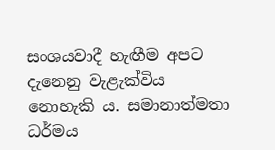සංශයවාදී හැඟීම අපට දැනෙනු වැළැක්විය නොහැකි ය. සමානාත්මතා ධර්මය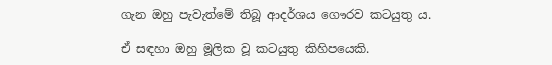ගැන ඔහු පැවැත්මේ තිබූ ආදර්ශය ගෞරව කටයුතු ය.

ඒ සඳහා ඔහු මූලික වූ කටයුතු කිහිපයෙකි.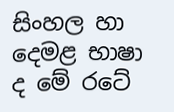සිංහල හා දෙමළ භාෂා ද මේ රටේ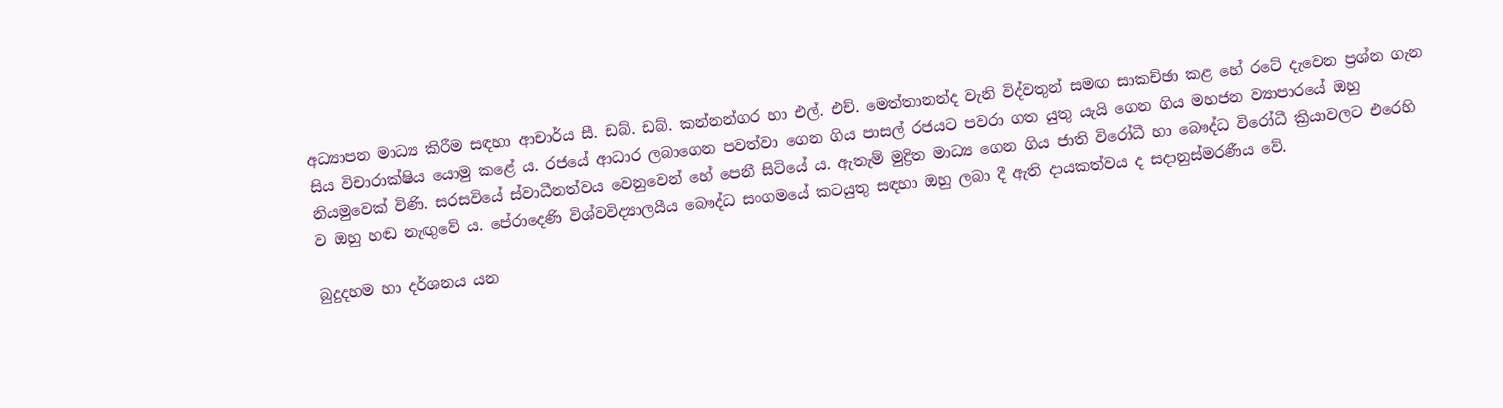අධ්‍යාපන මාධ්‍ය කිරීම සඳහා ආචාර්ය සී. ඩබ්. ඩබ්. කන්නන්ගර හා එල්. එච්. මෙත්තානන්ද වැනි විද්වතුන් සමඟ සාකච්ඡා කළ හේ රටේ දැවෙන ප්‍රශ්න ගැන සිය විචාරාක්ෂිය යොමු කළේ ය. රජයේ ආධාර ලබාගෙන පවත්වා ගෙන ගිය පාසල් රජයට පවරා ගත යුතු යැයි ගෙන ගිය මහජන ව්‍යාපාරයේ ඔහු නියමුවෙක් විණි. සරසවියේ ස්වාධීනත්වය වෙනුවෙන් හේ පෙනී සිටියේ ය. ඇතැම් මුද්‍රිත මාධ්‍ය ගෙන ගිය ජාති විරෝධී හා බෞද්ධ විරෝධී ක්‍රියාවලට එරෙහි ව ඔහු හඬ නැඟුවේ ය. පේරාදෙණි විශ්වවිද්‍යාලයීය බෞද්ධ සංගමයේ කටයුතු සඳහා ඔහු ලබා දී ඇති දායකත්වය ද සදානුස්මරණීය වේ.

බුදුදහම හා දර්ශනය යන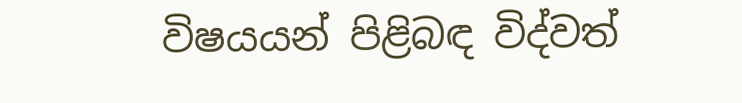විෂයයන් පිළිබඳ විද්වත්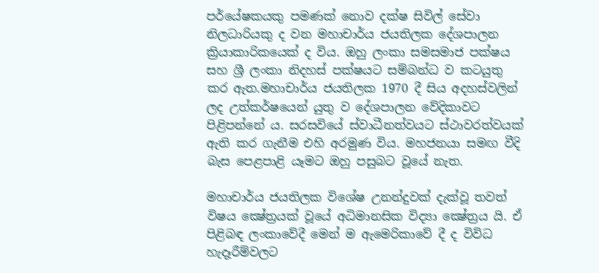පර්යේෂකයකු පමණක් නොව දක්ෂ සිවිල් සේවා නිලධාරියකු ද වන මහාචාර්ය ජයතිලක දේශපාලන ක්‍රියාකාරිකයෙක් ද විය. ඔහු ලංකා සමසමාජ පක්ෂය සහ ශ්‍රී ලංකා නිදහස් පක්ෂයට සම්බන්ධ ව කටයුතු කර ඇත.මහාචාර්ය ජයතිලක 1970 දී සිය අදහස්වලින් ලද උත්කර්ෂයෙන් යුතු ව දේශපාලන වේදිකාවට පිළිපන්නේ ය. සරසවියේ ස්වාධීනත්වයට ස්ථාවරත්වයක් ඇති කර ගැනීම එහි අරමුණ විය. මහජනයා සමඟ වීදි බැස පෙළපාළි යෑමට ඔහු පසුබට වූයේ නැත.

මහාචාර්ය ජයතිලක විශේෂ උනන්දුවක් දැක්වූ තවත් විෂය ක්‍ෂේත්‍රයක් වූයේ අධිමානසික විද්‍යා ක්‍ෂේත්‍රය යි. ඒ පිළිබඳ ලංකාවේදී මෙන් ම ඇමෙරිකාවේ දී ද විවිධ හැදෑරීම්වලට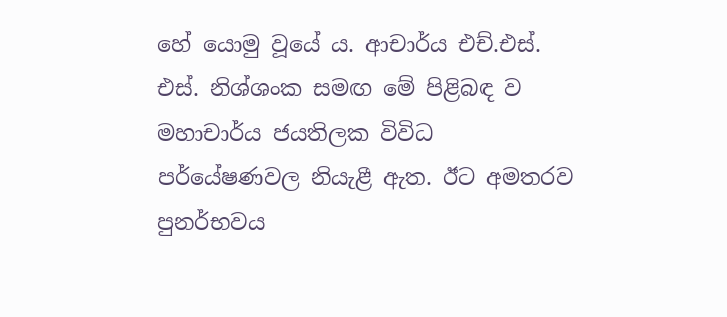හේ යොමු වූයේ ය. ආචාර්ය එච්.එස්. එස්. නිශ්ශංක සමඟ මේ පිළිබඳ ව මහාචාර්ය ජයතිලක විවිධ පර්යේෂණවල නියැළී ඇත. ඊට අමතරව පුනර්භවය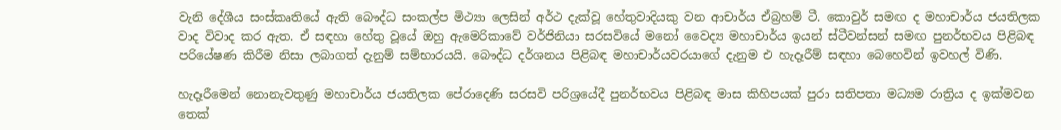වැනි දේශීය සංස්කෘතියේ ඇති බෞද්ධ සංකල්ප මිථ්‍යා ලෙසින් අර්ථ දැක්වූ හේතුවාදියකු වන ආචාර්ය ඒබ්‍රහම් ටී. කොවුර් සමඟ ද මහාචාර්ය ජයතිලක වාද විවාද කර ඇත. ඒ සඳහා හේතු වූයේ ඔහු ඇමෙරිකාවේ වර්ජිනියා සරසවියේ මනෝ වෛද්‍ය මහාචාර්ය ඉයන් ස්ටීවන්සන් සමඟ පුනර්භවය පිළිබඳ පරියේෂණ කිරීම නිසා ලබාගත් දැනුම් සම්භාරයයි. බෞද්ධ දර්ශනය පිළිබඳ මහාචාර්යවරයාගේ දැනුම එ හැදෑරීම් සඳහා බෙහෙවින් ඉවහල් විණි.

හැදෑරීමෙන් නොනැවතුණු මහාචාර්ය ජයතිලක පේරාදෙණි සරසවි පරිශ්‍රයේදී පුනර්භවය පිළිබඳ මාස කිහිපයක් පුරා සතිපතා මධ්‍යම රාත්‍රිය ද ඉක්මවන තෙක්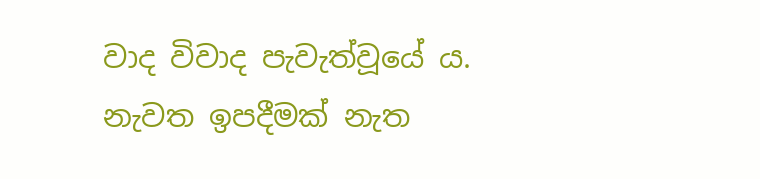වාද විවාද පැවැත්වූයේ ය. නැවත ඉපදීමක් නැත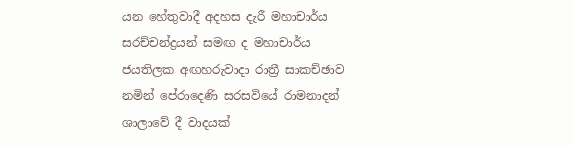යන හේතුවාදී අදහස දැරී මහාචාර්ය සරච්චන්ද්‍රයන් සමඟ ද මහාචාර්ය ජයතිලක අඟහරුවාදා රාත්‍රී සාකච්ඡාව නමින් පේරාදෙණි සරසවියේ රාමනාදන් ශාලාවේ දී වාදයක්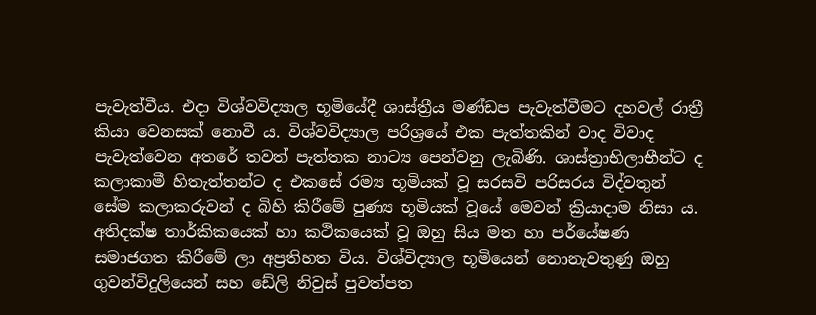පැවැත්වීය. එදා විශ්වවිද්‍යාල භූමියේදී ශාස්ත්‍රීය මණ්ඩප පැවැත්වීමට දහවල් රාත්‍රී කියා වෙනසක් නොවී ය. විශ්වවිද්‍යාල පරිශ්‍රයේ එක පැත්තකින් වාද විවාද පැවැත්වෙන අතරේ තවත් පැත්තක නාට්‍ය පෙන්වනු ලැබිණි. ශාස්ත්‍රාභිලාභීන්ට ද කලාකාමී හිතැත්තන්ට ද එකසේ රම්‍ය භූමියක් වූ සරසවි පරිසරය විද්වතුන් සේම කලාකරුවන් ද බිහි කිරීමේ පුණ්‍ය භූමියක් වූයේ මෙවන් ක්‍රියාදාම නිසා ය. අතිදක්ෂ තාර්කිකයෙක් හා කථිකයෙක් වූ ඔහු සිය මත හා පර්යේෂණ සමාජගත කිරීමේ ලා අප්‍රතිහත විය. විශ්විද්‍යාල භූමියෙන් නොනැවතුණු ඔහු ගුවන්විදුලියෙන් සහ ඩේලි නිවුස් පුවත්පත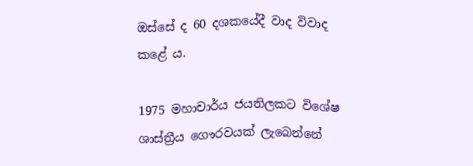ඔස්සේ ද 60 දශකයේදී වාද විවාද කළේ ය.

1975 මහාචාර්ය ජයතිලකට විශේෂ ශාස්ත්‍රීය ගෞරවයක් ලැබෙන්නේ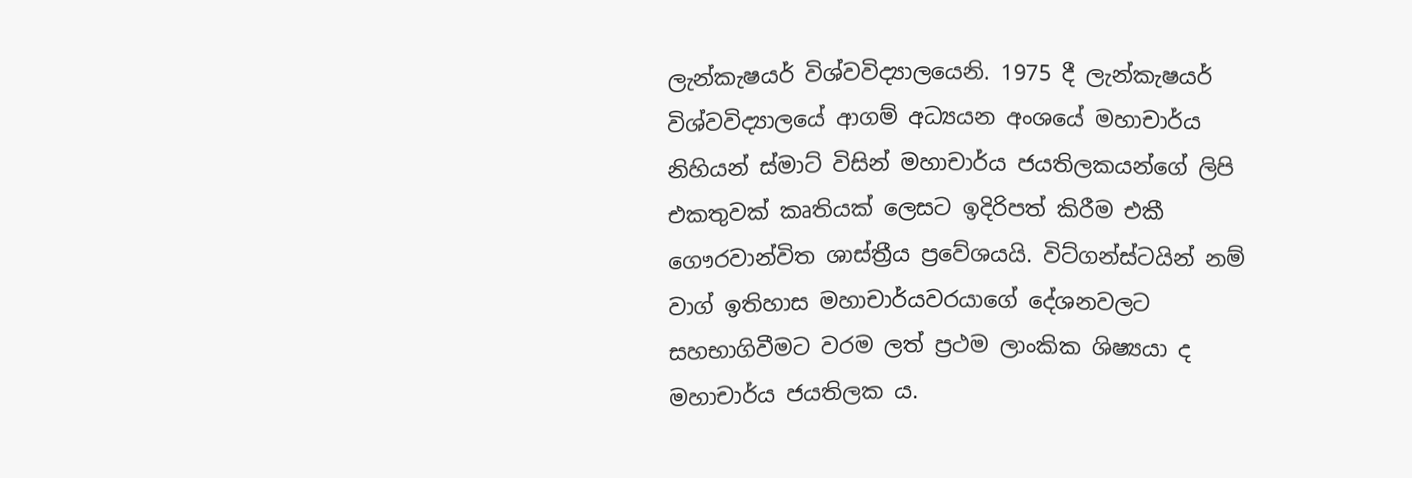ලැන්කැෂයර් විශ්වවිද්‍යාලයෙනි. 1975 දී ලැන්කැෂයර් විශ්වවිද්‍යාලයේ ආගම් අධ්‍යයන අංශයේ මහාචාර්ය නිහියන් ස්‌මාට්‌ විසින් මහාචාර්ය ජයතිලකයන්ගේ ලිපි එකතුවක්‌ කෘතියක්‌ ලෙසට ඉදිරිපත් කිරීම එකී ගෞරවාන්විත ශාස්ත්‍රීය ප්‍රවේශයයි. විට්‌ගන්ස්‌ටයින් නම් වාග් ඉතිහාස මහාචාර්යවරයාගේ දේශනවලට සහභාගිවීමට වරම ලත් ප්‍රථම ලාංකික ශිෂ්‍යයා ද මහාචාර්ය ජයතිලක ය.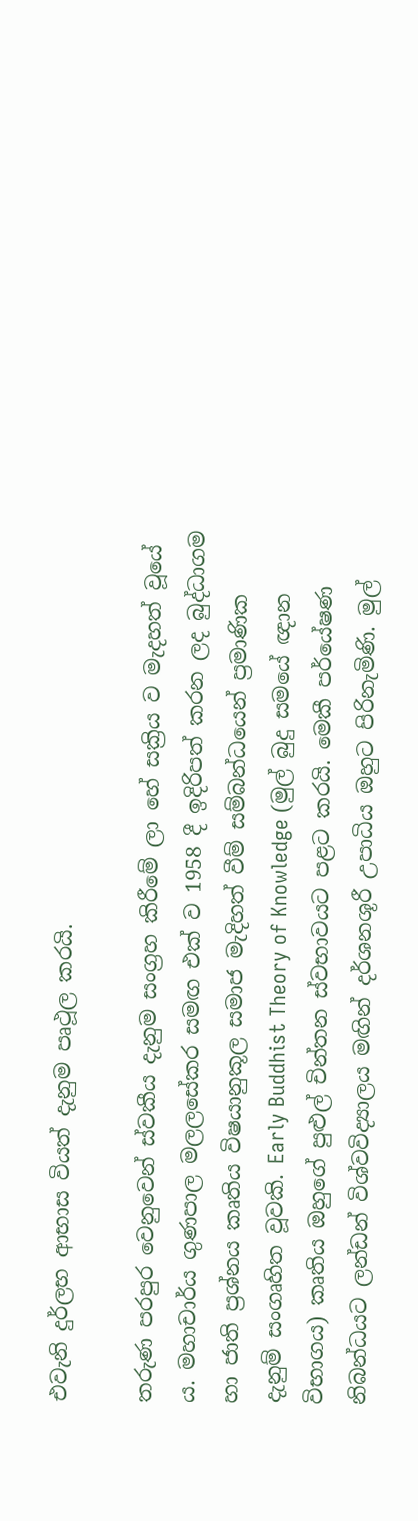එවැනි දුර්ලභ ආභාස වියත් දැනුම පෘථූල කරයි.

තරුණ පරපුර වෙනුවෙන් ස්වකීය දැනුම සංග්‍රහ කිරීමේ ලා හේ සක්‍රිය ව මැදහත් වූයේ ය. මහාචාර්ය ගුණපාල මලලසේකර සමඟ එක් ව 1958 දී ඉදිරිපත් කරන ලද බුද්ධාගම හා ජාති ප්‍රශ්නය කෘතිය විෂයානුකූල සමාජ මැදිහත් වීම් සම්බන්ධයෙන් ප්‍රමාණික දැනුම් සංගෘහිත වූවකි. Early Buddhist Theory of Knowledge (මුල් බුදු සමයේ ඥාන විභාගය) කෘතිය ඔහුගේ පුළුල් චින්තන ස්වභාවයට පළට කරයි. මෙකී පර්යේෂණ නිබන්ධයට ලන්ඩන් විශ්වවිද්‍යාලය මඟින් දර්ශනශූරී උපාධිය ඔහුට පිරිනැමිණි. මුල්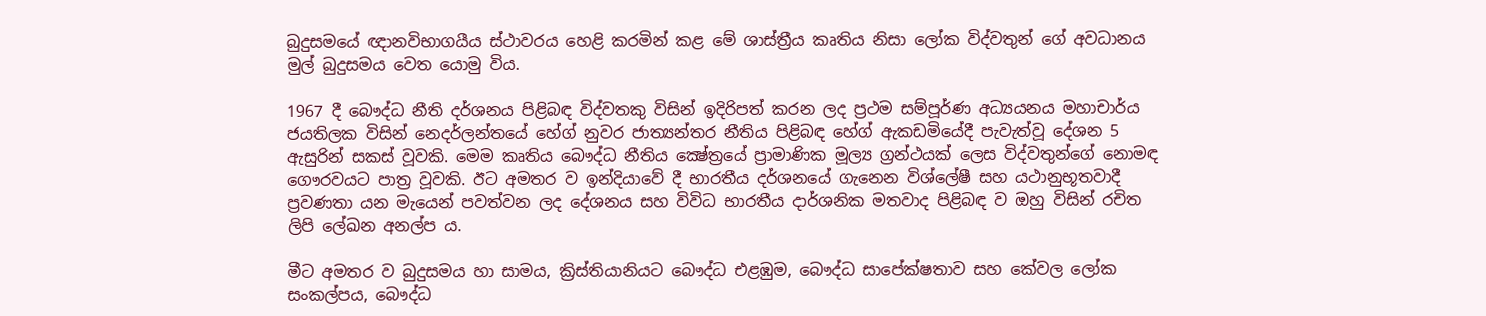බුදුසමයේ ඥානවිභාගයීය ස්ථාවරය හෙළි කරමින් කළ මේ ශාස්ත්‍රීය කෘතිය නිසා ලෝක විද්වතුන් ගේ අවධානය මුල් බුදුසමය වෙත යොමු විය.

1967 දී බෞද්ධ නීති දර්ශනය පිළිබඳ විද්වතකු විසින් ඉදිරිපත් කරන ලද ප්‍රථම සම්පූර්ණ අධ්‍යයනය මහාචාර්ය ජයතිලක විසින් නෙදර්ලන්තයේ හේග් නුවර ජාත්‍යන්තර නීතිය පිළිබඳ හේග් ඇකඩමියේදී පැවැත්වූ දේශන 5 ඇසුරින් සකස් වූවකි. මෙම කෘතිය බෞද්ධ නීතිය ක්‍ෂේත්‍රයේ ප්‍රාමාණික මූල්‍ය ග්‍රන්ථයක්‌ ලෙස විද්වතුන්ගේ නොමඳ ගෞරවයට පාත්‍ර වූවකි. ඊට අමතර ව ඉන්දියාවේ දී භාරතීය දර්ශනයේ ගැනෙන විශ්ලේෂී සහ යථානුභූතවාදී ප්‍රවණතා යන මැයෙන් පවත්වන ලද දේශනය සහ විවිධ භාරතීය දාර්ශනික මතවාද පිළිබඳ ව ඔහු විසින් රචිත ලිපි ලේඛන අනල්ප ය.

මීට අමතර ව බුදුසමය හා සාමය, ක්‍රිස්තියානියට බෞද්ධ එළඹුම, බෞද්ධ සාපේක්ෂතාව සහ කේවල ලෝක සංකල්පය, බෞද්ධ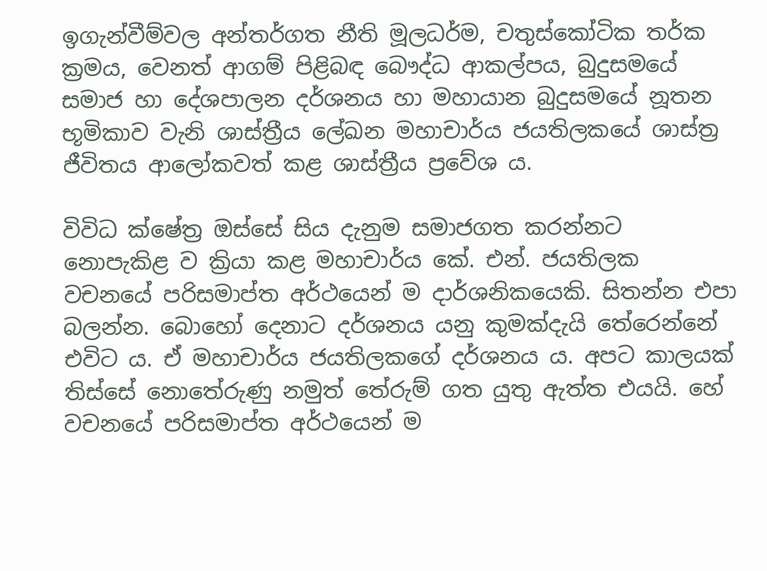ඉගැන්වීම්වල අන්තර්ගත නීති මූලධර්ම, චතුස්කෝටික තර්ක ක්‍රමය, වෙනත් ආගම් පිළිබඳ බෞද්ධ ආකල්පය, බුදුසමයේ සමාජ හා දේශපාලන දර්ශනය හා මහායාන බුදුසමයේ නූතන භූමිකාව වැනි ශාස්ත්‍රීය ලේඛන මහාචාර්ය ජයතිලකයේ ශාස්ත්‍ර ජීවිතය ආලෝකවත් කළ ශාස්ත්‍රීය ප්‍රවේශ ය.

විවිධ ක්ෂේත්‍ර ඔස්සේ සිය දැනුම සමාජගත කරන්නට නොපැකිළ ව ක්‍රියා කළ මහාචාර්ය කේ. එන්. ජයතිලක වචනයේ පරිසමාප්ත අර්ථයෙන් ම දාර්ශනිකයෙකි. සිතන්න එපා බලන්න. බොහෝ දෙනාට දර්ශනය යනු කුමක්දැයි තේරෙන්නේ එවිට ය. ඒ මහාචාර්ය ජයතිලකගේ දර්ශනය ය. අපට කාලයක් තිස්සේ නොතේරුණු නමුත් තේරුම් ගත යුතු ඇත්ත එයයි. හේ වචනයේ පරිසමාප්ත අර්ථයෙන් ම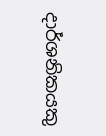දාර්ශනිකයකු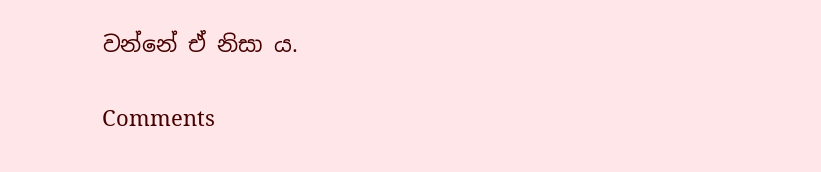වන්නේ ඒ නිසා ය.

Comments